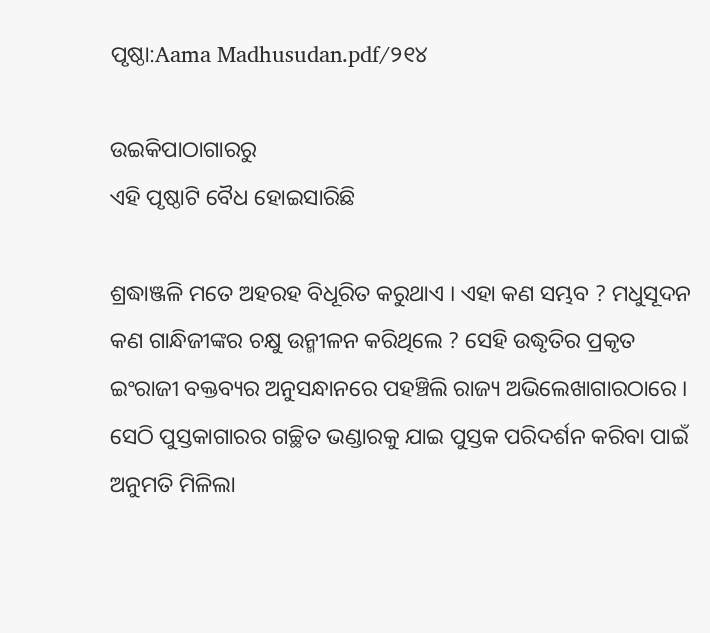ପୃଷ୍ଠା:Aama Madhusudan.pdf/୨୧୪

ଉଇକିପାଠାଗାର‌ରୁ
ଏହି ପୃଷ୍ଠାଟି ବୈଧ ହୋଇସାରିଛି

ଶ୍ରଦ୍ଧାଞ୍ଜଳି ମତେ ଅହରହ ବିଧୂରିତ କରୁଥାଏ । ଏହା କଣ ସମ୍ଭବ ? ମଧୁସୂଦନ କଣ ଗାନ୍ଧିଜୀଙ୍କର ଚକ୍ଷୁ ଉନ୍ମୀଳନ କରିଥିଲେ ? ସେହି ଉଦ୍ଧୃତିର ପ୍ରକୃତ ଇଂରାଜୀ ବକ୍ତବ୍ୟର ଅନୁସନ୍ଧାନରେ ପହଞ୍ଚିଲି ରାଜ୍ୟ ଅଭିଲେଖାଗାରଠାରେ । ସେଠି ପୁସ୍ତକାଗାରର ଗଚ୍ଛିତ ଭଣ୍ଡାରକୁ ଯାଇ ପୁସ୍ତକ ପରିଦର୍ଶନ କରିବା ପାଇଁ ଅନୁମତି ମିଳିଲା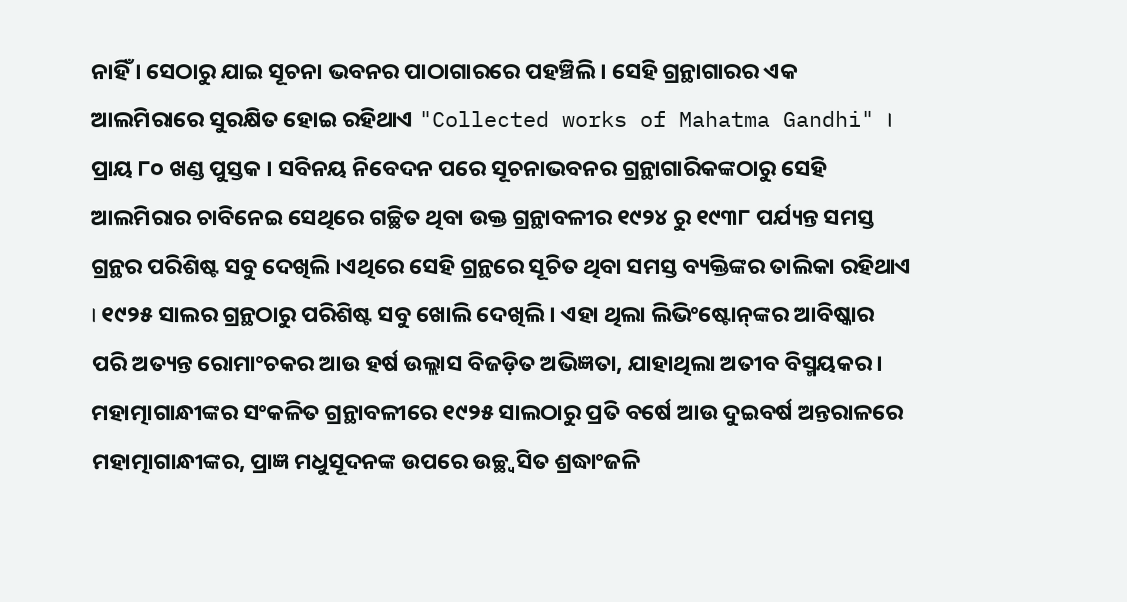ନାହିଁ । ସେଠାରୁ ଯାଇ ସୂଚନା ଭବନର ପାଠାଗାରରେ ପହଞ୍ଚିଲି । ସେହି ଗ୍ରନ୍ଥାଗାରର ଏକ ଆଲମିରାରେ ସୁରକ୍ଷିତ ହୋଇ ରହିଥାଏ "Collected works of Mahatma Gandhi" । ପ୍ରାୟ ୮୦ ଖଣ୍ଡ ପୁସ୍ତକ । ସବିନୟ ନିବେଦନ ପରେ ସୂଚନାଭବନର ଗ୍ରନ୍ଥାଗାରିକଙ୍କଠାରୁ ସେହି ଆଲମିରାର ଚାବିନେଇ ସେଥିରେ ଗଚ୍ଛିତ ଥିବା ଉକ୍ତ ଗ୍ରନ୍ଥାବଳୀର ୧୯୨୪ ରୁ ୧୯୩୮ ପର୍ଯ୍ୟନ୍ତ ସମସ୍ତ ଗ୍ରନ୍ଥର ପରିଶିଷ୍ଟ ସବୁ ଦେଖିଲି ।ଏଥିରେ ସେହି ଗ୍ରନ୍ଥରେ ସୂଚିତ ଥିବା ସମସ୍ତ ବ୍ୟକ୍ତିଙ୍କର ତାଲିକା ରହିଥାଏ । ୧୯୨୫ ସାଲର ଗ୍ରନ୍ଥଠାରୁ ପରିଶିଷ୍ଟ ସବୁ ଖୋଲି ଦେଖିଲି । ଏହା ଥିଲା ଲିଭିଂଷ୍ଟୋନ୍‍ଙ୍କର ଆବିଷ୍କାର ପରି ଅତ୍ୟନ୍ତ ରୋମାଂଚକର ଆଉ ହର୍ଷ ଉଲ୍ଲାସ ବିଜଡ଼ିତ ଅଭିଜ୍ଞତା, ଯାହାଥିଲା ଅତୀବ ବିସ୍ମୟକର । ମହାତ୍ମାଗାନ୍ଧୀଙ୍କର ସଂକଳିତ ଗ୍ରନ୍ଥାବଳୀରେ ୧୯୨୫ ସାଲଠାରୁ ପ୍ରତି ବର୍ଷେ ଆଉ ଦୁଇବର୍ଷ ଅନ୍ତରାଳରେ ମହାତ୍ମାଗାନ୍ଧୀଙ୍କର, ପ୍ରାଜ୍ଞ ମଧୁସୂଦନଙ୍କ ଉପରେ ଉଚ୍ଛ୍ୱସିତ ଶ୍ରଦ୍ଧାଂଜଳି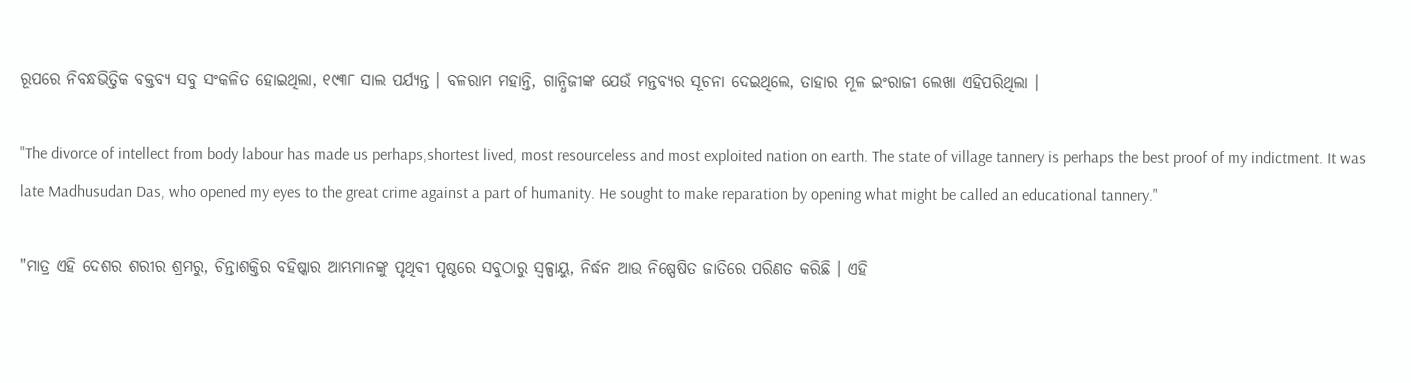ରୂପରେ ନିବନ୍ଧଭିତ୍ତିକ ବକ୍ତବ୍ୟ ସବୁ ସଂକଳିତ ହୋଇଥିଲା, ୧୯୩୮ ସାଲ ପର୍ଯ୍ୟନ୍ତ । ବଳରାମ ମହାନ୍ତି, ଗାନ୍ଧିଜୀଙ୍କ ଯେଉଁ ମନ୍ତବ୍ୟର ସୂଚନା ଦେଇଥିଲେ, ତାହାର ମୂଳ ଇଂରାଜୀ ଲେଖା ଏହିପରିଥିଲା ।

"The divorce of intellect from body labour has made us perhaps,shortest lived, most resourceless and most exploited nation on earth. The state of village tannery is perhaps the best proof of my indictment. It was late Madhusudan Das, who opened my eyes to the great crime against a part of humanity. He sought to make reparation by opening what might be called an educational tannery."

"ମାତ୍ର ଏହି ଦେଶର ଶରୀର ଶ୍ରମରୁ, ଚିନ୍ତାଶକ୍ତିର ବହିଷ୍କାର ଆମ୍ଭମାନଙ୍କୁ ପୃଥିବୀ ପୃଷ୍ଠରେ ସବୁଠାରୁ ସ୍ୱଳ୍ପାୟୁ, ନିର୍ଦ୍ଧନ ଆଉ ନିଷ୍ପେଷିତ ଜାତିରେ ପରିଣତ କରିଛି । ଏହି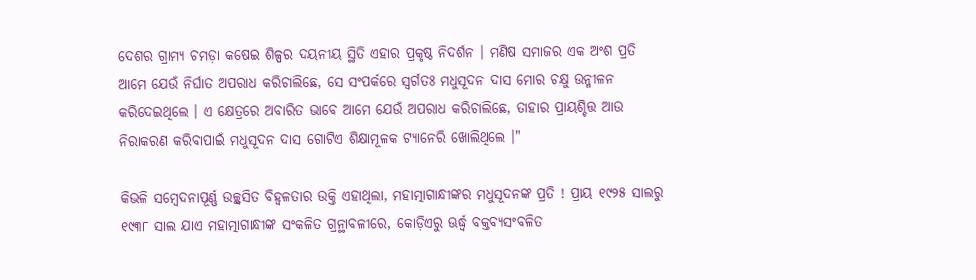ଦେଶର ଗ୍ରାମ୍ୟ ଚମଡ଼ା କଷେଇ ଶିଳ୍ପର ଦୟନୀୟ ସ୍ଥିତି ଏହାର ପ୍ରକୃଷ୍ଠ ନିଦର୍ଶନ । ମଣିଷ ସମାଜର ଏକ ଅଂଶ ପ୍ରତି ଆମେ ଯେଉଁ ନିର୍ଘାତ ଅପରାଧ କରିଚାଲିଛେ, ସେ ସଂପର୍କରେ ସ୍ୱର୍ଗତଃ ମଧୁସୂଦନ ଦାସ ମୋର ଚକ୍ଷୁ ଉନ୍ମୀଳନ କରିଦେଇଥିଲେ । ଏ କ୍ଷେତ୍ରରେ ଅବାରିତ ଭାବେ ଆମେ ଯେଉଁ ଅପରାଧ କରିଚାଲିଛେ, ତାହାର ପ୍ରାୟଶ୍ଚିତ୍ତ ଆଉ ନିରାକରଣ କରିବାପାଇଁ ମଧୁସୂଦନ ଦାସ ଗୋଟିଏ ଶିକ୍ଷାମୂଳକ ଟ୍ୟାନେରି ଖୋଲିଥିଲେ ।"

କିଭଳି ସମ୍ବେଦନାପୂର୍ଣ୍ଣ ଉଚ୍ଛ୍ୱସିତ ବିହ୍ୱଳତାର ଉକ୍ତି ଏହାଥିଲା, ମହାତ୍ମାଗାନ୍ଧୀଙ୍କର ମଧୁସୂଦନଙ୍କ ପ୍ରତି ! ପ୍ରାୟ ୧୯୨୫ ସାଲରୁ ୧୯୩୮ ସାଲ ଯାଏ ମହାତ୍ମାଗାନ୍ଧୀଙ୍କ ସଂକଳିତ ଗ୍ରନ୍ଥାବଳୀରେ, କୋଡ଼ିଏରୁ ଊର୍ଦ୍ଧ୍ୱ ବକ୍ତବ୍ୟସଂବଳିତ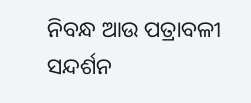ନିବନ୍ଧ ଆଉ ପତ୍ରାବଳୀ ସନ୍ଦର୍ଶନ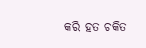କରି ହତ ଚକିତ